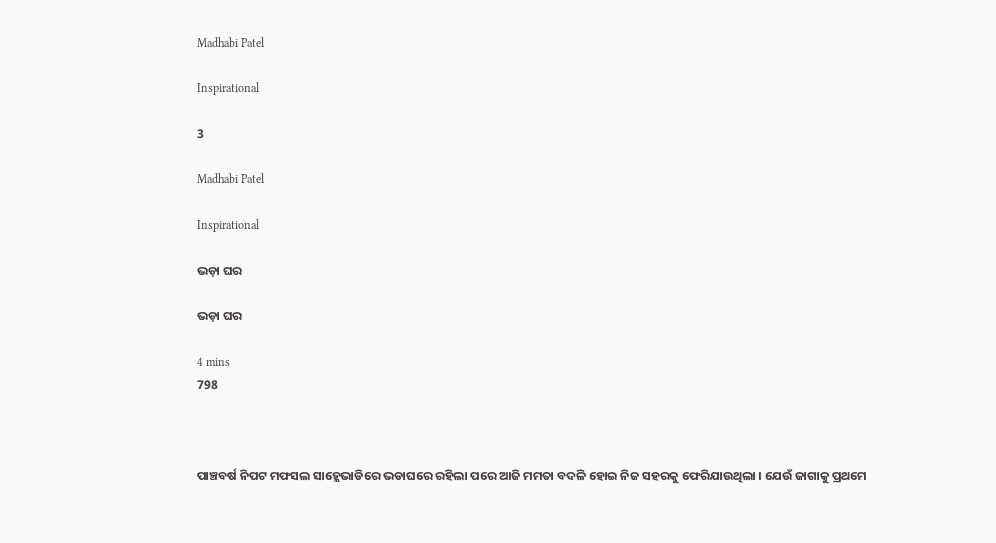Madhabi Patel

Inspirational

3

Madhabi Patel

Inspirational

ଭଡ଼ା ଘର

ଭଡ଼ା ଘର

4 mins
798



ପାଞ୍ଚବର୍ଷ ନିପଟ ମଫସଲ ସାହ୍ଲେଭାଡିରେ ଭଡାଘରେ ରହିଲା ପରେ ଆଜି ମମତା ବଦଳି ହୋଇ ନିଜ ସହରକୁ ଫେରିଯାଉଥିଲା । ଯେଉଁ ଜାଗାକୁ ପ୍ରଥମେ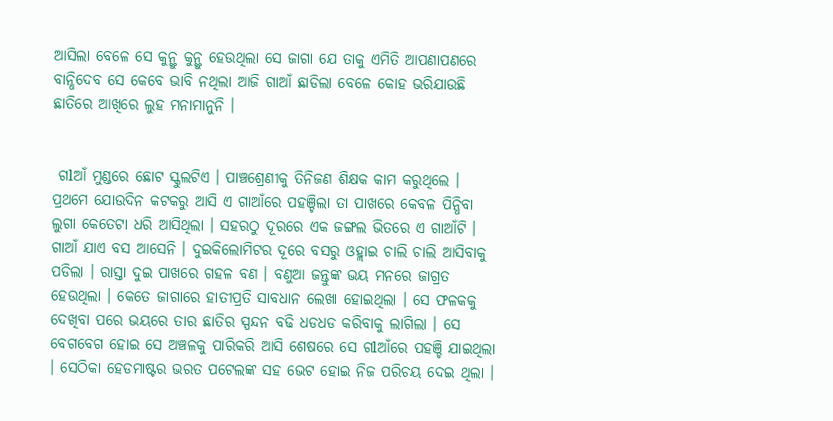ଆସିଲା ବେଳେ ସେ କୁନ୍ଥୁ କୁନ୍ଥୁ ହେଉଥିଲା ସେ ଜାଗା ଯେ ତାକୁ ଏମିତି ଆପଣାପଣରେ ବାନ୍ଧିଦେବ ସେ କେବେ ଭାବି ନଥିଲା ଆଜି ଗାଆଁ ଛାଡିଲା ବେଳେ କୋହ ଭରିଯାଉଛି ଛାତିରେ ଆଖିରେ ଲୁହ ମନାମାନୁନି ।


 ଗlଆଁ ମୁଣ୍ଡରେ ଛୋଟ ସ୍କୁଲଟିଏ । ପାଞ୍ଚଶ୍ରେଣୀକୁ ତିନିଜଣ ଶିକ୍ଷକ କାମ କରୁଥିଲେ । ପ୍ରଥମେ ଯୋଉଦିନ କଟକରୁ ଆସି ଏ ଗାଆଁରେ ପହଞ୍ଚିଲା ତା ପାଖରେ କେବଳ ପିନ୍ଧିବା ଲୁଗା କେତେଟା ଧରି ଆସିଥିଲା । ସହରଠୁ ଦୂରରେ ଏକ ଜଙ୍ଗଲ ଭିତରେ ଏ ଗାଆଁଟି । ଗାଆଁ ଯାଏ ବସ ଆସେନି । ଦୁଇକିଲୋମିଟର ଦୂରେ ବସରୁ ଓହ୍ଲାଇ ଚାଲି ଚାଲି ଆସିବାକୁ ପଡିଲା । ରାସ୍ତା ଦୁଇ ପାଖରେ ଗହଳ ବଣ । ବଣୁଆ ଜନ୍ତୁଙ୍କ ଭୟ ମନରେ ଜାଗ୍ରତ ହେଉଥିଲା । କେତେ ଜାଗାରେ ହାତୀପ୍ରତି ସାବଧାନ ଲେଖା ହୋଇଥିଲା । ସେ ଫଳକକୁ ଦେଖିବା ପରେ ଭୟରେ ତାର ଛାତିର ସ୍ପନ୍ଦନ ବଢି ଧଡଧଡ କରିବାକୁ ଲାଗିଲା । ସେ ବେଗବେଗ ହୋଇ ସେ ଅଞ୍ଚଳକୁ ପାରିକରି ଆସି ଶେଷରେ ସେ ଗlଆଁରେ ପହଞ୍ଚି ଯାଇଥିଲା । ସେଠିକା ହେଡମାଷ୍ଟର ଭରତ ପଟେଲଙ୍କ ସହ ଭେଟ ହୋଇ ନିଜ ପରିଚୟ ଦେଇ ଥିଲା ।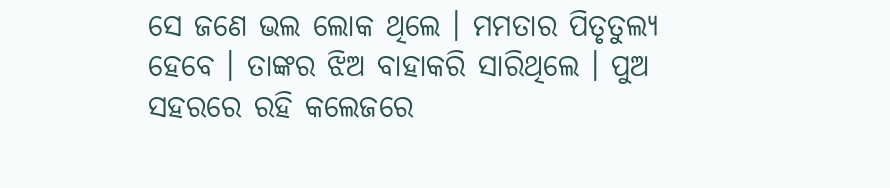ସେ ଜଣେ ଭଲ ଲୋକ ଥିଲେ । ମମତାର ପିତୃତୁଲ୍ୟ ହେବେ । ତାଙ୍କର ଝିଅ ବାହାକରି ସାରିଥିଲେ । ପୁଅ ସହରରେ ରହି କଲେଜରେ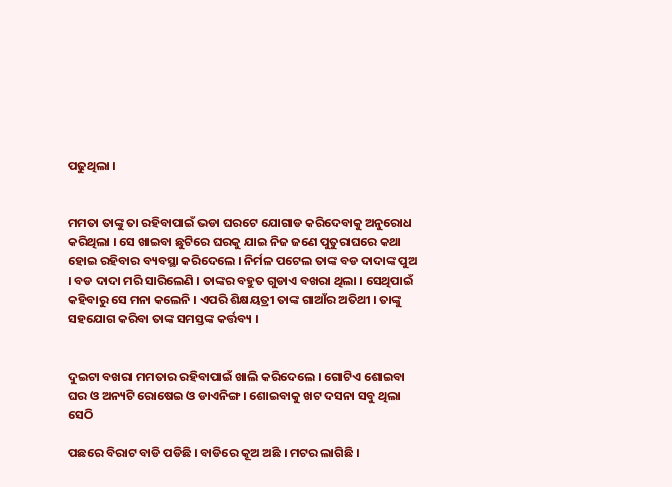ପଢୁଥିଲା ।


ମମତା ତାଙ୍କୁ ତା ରହିବାପାଇଁ ଭଡା ଘରଟେ ଯୋଗାଡ କରିଦେବାକୁ ଅନୁରୋଧ କରିଥିଲା । ସେ ଖାଇବା ଛୁଟିରେ ଘରକୁ ଯାଇ ନିଜ ଜଣେ ପୁତୁରାଘରେ କଥା ହୋଇ ରହିବାର ବ୍ୟବସ୍ଥା କରିଦେଲେ । ନିର୍ମଳ ପଟେଲ ତାଙ୍କ ବଡ ଦାଦାଙ୍କ ପୁଅ । ବଡ ଦାଦା ମରି ସାରିଲେଣି । ତାଙ୍କର ବହୁତ ଗୁଡାଏ ବଖରା ଥିଲା । ସେଥିପାଇଁ କହିବାରୁ ସେ ମନା କଲେନି । ଏପରି ଶିକ୍ଷୟତ୍ରୀ ତାଙ୍କ ଗାଆଁର ଅତିଥୀ । ତାଙ୍କୁ ସହଯୋଗ କରିବା ତାଙ୍କ ସମସ୍ତଙ୍କ କର୍ତ୍ତବ୍ୟ ।


ଦୁଇଟା ବଖରା ମମତାର ରହିବାପାଇଁ ଖାଲି କରିଦେଲେ । ଗୋଟିଏ ଶୋଇବା ଘର ଓ ଅନ୍ୟଟି ରୋଷେଇ ଓ ଡାଏନିଙ୍ଗ । ଶୋଇବାକୁ ଖଟ ଦସନା ସବୁ ଥିଲା ସେଠି

ପଛରେ ବିରାଟ ବାଡି ପଡିଛି । ବାଡିରେ କୂଅ ଅଛି । ମଟର ଲାଗିଛି ।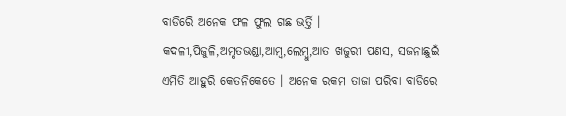ବାଡିରେି ଅନେକ ଫଳ ଫୁଲ ଗଛ ଭର୍ତ୍ତି । କଦଳୀ,ପିଜୁଳି,ଅମୃତଭଣ୍ଡା,ଆମ୍ବ,ଲେମ୍ବୁ,ଆତ ଖଜୁରୀ ପଣସ, ସଜନାଛୁଇଁ ଏମିତି ଆହୁରି କେତନିକେତେ । ଅନେକ ରକମ ତାଜା ପରିବା ବାଡିରେ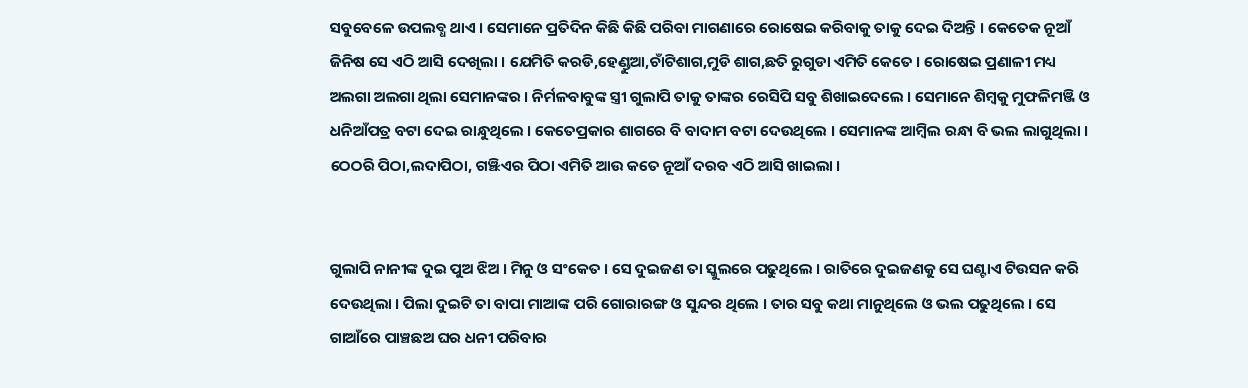ସବୁବେଳେ ଉପଲବ୍ଧ ଥାଏ । ସେମାନେ ପ୍ରତିଦିନ କିଛି କିଛି ପରିବା ମାଗଣାରେ ରୋଷେଇ କରିବାକୁ ତାକୁ ଦେଇ ଦିଅନ୍ତି । କେତେକ ନୂଆଁ ଜିନିଷ ସେ ଏଠି ଆସି ଦେଖିଲା । ଯେମିତି କରଡି,ହେଣ୍ଡୁଆ,ଚାଁଟିଶାଗ,ମୁଡି ଶାଗ,ଛତି ରୁଗୁଡା ଏମିତି କେତେ । ରୋଷେଇ ପ୍ରଣାଳୀ ମଧ୍ୟ ଅଲଗା ଅଲଗା ଥିଲା ସେମାନଙ୍କର । ନିର୍ମଳବାବୁଙ୍କ ସ୍ତ୍ରୀ ଗୁଲାପି ତାକୁ ତାଙ୍କର ରେସିପି ସବୁ ଶିଖାଇଦେଲେ । ସେମାନେ ଶିମ୍ବକୁ ମୁଫଳିମଞ୍ଜି ଓ ଧନିଆଁପତ୍ର ବଟା ଦେଇ ରାନ୍ଧୁଥିଲେ । କେତେପ୍ରକାର ଶାଗରେ ବି ବାଦାମ ବଟା ଦେଉଥିଲେ । ସେମାନଙ୍କ ଆମ୍ବିଲ ରନ୍ଧା ବି ଭଲ ଲାଗୁଥିଲା । ଠେଠରି ପିଠା,ଲଦାପିଠା, ଗଞ୍ଝିଏର ପିଠା ଏମିତି ଆଉ କତେ ନୂଆଁ ଦରବ ଏଠି ଆସି ଖାଇଲା ।


ଗୁଲାପି ନାନୀଙ୍କ ଦୁଇ ପୁଅ ଝିଅ । ମିନୁ ଓ ସଂକେତ । ସେ ଦୁଇଜଣ ତା ସ୍କୁଲରେ ପଢୁଥିଲେ । ରାତିରେ ଦୁଇଜଣକୁ ସେ ଘଣ୍ଟାଏ ଟିଉସନ କରି ଦେଉଥିଲା । ପିଲା ଦୁଇଟି ତା ବାପା ମାଆଙ୍କ ପରି ଗୋରାରଙ୍ଗ ଓ ସୁନ୍ଦର ଥିଲେ । ତାର ସବୁ କଥା ମାନୁଥିଲେ ଓ ଭଲ ପଢୁଥିଲେ । ସେ ଗାଆଁରେ ପାଞ୍ଚଛଅ ଘର ଧନୀ ପରିବାର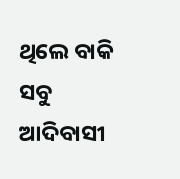ଥିଲେ ବାକି ସବୁ ଆଦିବାସୀ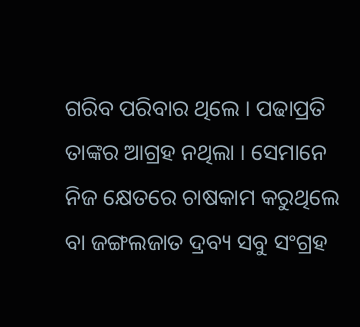ଗରିବ ପରିବାର ଥିଲେ । ପଢାପ୍ରତି ତାଙ୍କର ଆଗ୍ରହ ନଥିଲା । ସେମାନେ ନିଜ କ୍ଷେତରେ ଚାଷକାମ କରୁଥିଲେ ବା ଜଙ୍ଗଲଜାତ ଦ୍ରବ୍ୟ ସବୁ ସଂଗ୍ରହ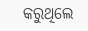କରୁଥିଲେ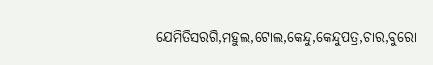ଯେମିତିସରଗି,ମହୁଲ,ଟୋଲ,କେନ୍ଦୁ,କେନ୍ଦୁପତ୍ର,ଚାର,ବୁରୋ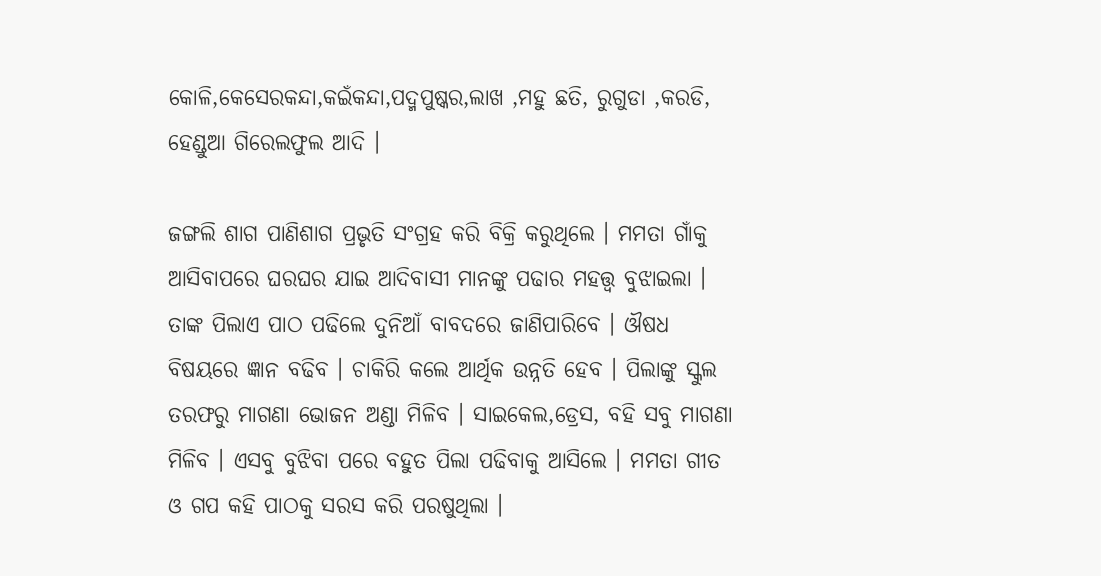କୋଳି,କେସେରକନ୍ଦା,କଇଁକନ୍ଦା,ପଦ୍ମପୁଷ୍କର,ଲାଖ ,ମହୁ ଛତି, ରୁଗୁଡା ,କରଡି, ହେଣ୍ଡୁଆ ଗିରେଲଫୁଲ ଆଦି ।

ଜଙ୍ଗଲି ଶାଗ ପାଣିଶାଗ ପ୍ରଭୃତି ସଂଗ୍ରହ କରି ବିକ୍ରି କରୁଥିଲେ । ମମତା ଗାଁକୁ ଆସିବାପରେ ଘରଘର ଯାଇ ଆଦିବାସୀ ମାନଙ୍କୁ ପଢାର ମହତ୍ତ୍ବ ବୁଝାଇଲା । ତାଙ୍କ ପିଲାଏ ପାଠ ପଢିଲେ ଦୁନିଆଁ ବାବଦରେ ଜାଣିପାରିବେ । ଔଷଧ ବିଷୟରେ ଜ୍ଞାନ ବଢିବ । ଚାକିରି କଲେ ଆର୍ଥିକ ଉନ୍ନତି ହେବ । ପିଲାଙ୍କୁ ସ୍କୁଲ ତରଫରୁ ମାଗଣା ଭୋଜନ ଅଣ୍ଡା ମିଳିବ । ସାଇକେଲ,ଡ୍ରେସ, ବହି ସବୁ ମାଗଣା ମିଳିବ । ଏସବୁ ବୁଝିବା ପରେ ବହୁତ ପିଲା ପଢିବାକୁ ଆସିଲେ । ମମତା ଗୀତ ଓ ଗପ କହି ପାଠକୁ ସରସ କରି ପରଷୁଥିଲା ।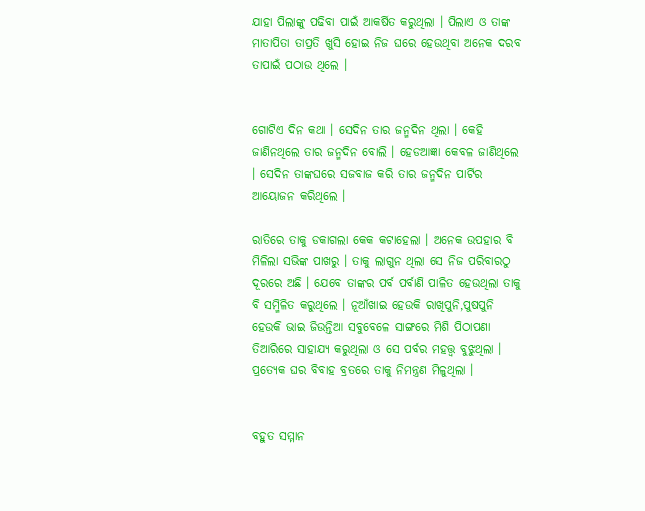ଯାହା ପିଲାଙ୍କୁ ପଢିବା ପାଇଁ ଆକର୍ଷିତ କରୁଥିଲା । ପିଲାଏ ଓ ତାଙ୍କ ମାତାପିତା ତାପ୍ରତି ଖୁସି ହୋଇ ନିଜ ଘରେ ହେଉଥିବା ଅନେକ ଦରବ ତାପାଇଁ ପଠାଉ ଥିଲେ ।


ଗୋଟିଏ ଦିନ କଥା । ସେଦିନ ତାର ଜନ୍ମଦିନ ଥିଲା । କେହି ଜାଣିନଥିଲେ ତାର ଜନ୍ମଦିନ ବୋଲି । ହେଡଆଜ୍ଞା କେବଳ ଜାଣିଥିଲେ । ସେଦିନ ତାଙ୍କଘରେ ସଜବାଜ କରି ତାର ଜନ୍ମଦିନ ପାର୍ଟିର ଆୟୋଜନ କରିଥିଲେ ।

ରାତିରେ ତାକୁ ଡକାଗଲା କେକ କଟାହେଲା । ଅନେକ ଉପହାର ବି ମିଳିଲା ସଭିଙ୍କ ପାଖରୁ । ତାକୁ ଲାଗୁନ ଥିଲା ସେ ନିଜ ପରିବାରଠୁ ଦୂରରେ ଅଛି । ଯେବେ ତାଙ୍କର ପର୍ବ ପର୍ବାଣି ପାଳିତ ହେଉଥିଲା ତାକୁ ବି ସମ୍ମିଳିତ କରୁଥିଲେ । ନୂଆଁଖାଇ ହେଉକି ରାଖିପୁନି,ପୁଷପୁନି ହେଉକି ଭାଇ ଜିଉନ୍ତିଆ ସବୁବେଳେ ସାଙ୍ଗରେ ମିଶି ପିଠାପଣା ତିଆରିରେ ସାହାଯ୍ୟ କରୁଥିଲା ଓ ସେ ପର୍ବର ମହତ୍ତ୍ବ ବୁଝୁଥିଲା । ପ୍ରତ୍ୟେକ ଘର ବିବାହ ବ୍ରତରେ ତାକୁ ନିମନ୍ତ୍ରଣ ମିଳୁଥିଲା ।


ବହୁତ ସମ୍ମାନ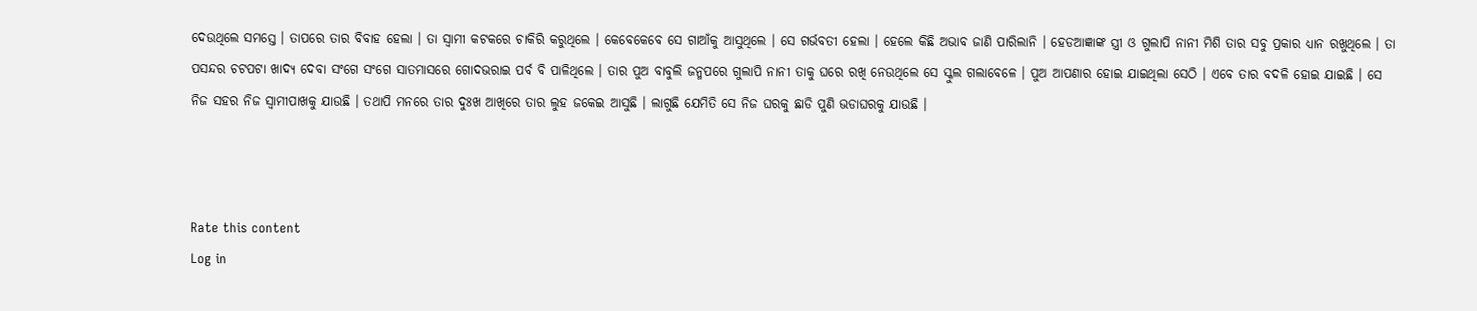ଦେଉଥିଲେ ସମସ୍ତେ । ତାପରେ ତାର ବିବାହ ହେଲା । ତା ସ୍ବାମୀ କଟକରେ ଚାକିରି କରୁଥିଲେ । କେବେକେବେ ସେ ଗାଆଁକୁ ଆସୁଥିଲେ । ସେ ଗର୍ଭବତୀ ହେଲା । ହେଲେ କିଛି ଅଭାବ ଜାଣି ପାରିଲାନି । ହେଡଆଜ୍ଞାଙ୍କ ସ୍ତ୍ରୀ ଓ ଗୁଲାପି ନାନୀ ମିଶି ତାର ସବୁ ପ୍ରକାର ଧ୍ୟାନ ରଖୁଥିଲେ । ତା ପସନ୍ଦର ଚଟପଟା ଖାଦ୍ୟ ଦେବା ସଂଗେ ସଂଗେ ସାତମାସରେ ଗୋଦଭରାଇ ପର୍ବ ବି ପାଳିଥିଲେ । ତାର ପୁଅ ବାବୁଲି ଜନ୍ମପରେ ଗୁଲାପି ନାନୀ ତାକୁ ଘରେ ରଖି ନେଉଥିଲେ ସେ ସ୍କୁଲ ଗଲାବେଳେ । ପୁଅ ଆପଣାର ହୋଇ ଯାଇଥିଲା ସେଠି । ଏବେ ତାର ବଦଳି ହୋଇ ଯାଇଛି । ସେ ନିଜ ସହର ନିଜ ସ୍ବାମୀପାଖକୁ ଯାଉଛି । ତଥାପି ମନରେ ତାର ଦୁଃଖ ଆଖିରେ ତାର ଲୁହ ଜକେଇ ଆସୁଛି । ଲାଗୁଛି ଯେମିତି ସେ ନିଜ ଘରକୁ ଛାଡି ପୁଣି ଭଡାଘରକୁ ଯାଉଛି ।



Rate this content
Log in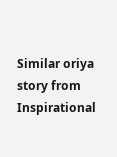Similar oriya story from Inspirational